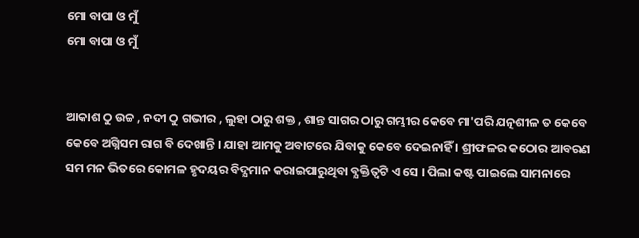ମୋ ବାପା ଓ ମୁଁ
ମୋ ବାପା ଓ ମୁଁ


ଆକାଶ ଠୁ ଉଚ୍ଚ , ନଦୀ ଠୁ ଗଭୀର , ଲୁହା ଠାରୁ ଶକ୍ତ , ଶାନ୍ତ ସାଗର ଠାରୁ ଗମ୍ଭୀର କେବେ ମା'ପରି ଯତ୍ନଶୀଳ ତ କେବେ କେବେ ଅଗ୍ନିସମ ରାଗ ବି ଦେଖାନ୍ତି । ଯାହା ଆମକୁ ଅବାଟରେ ଯିବାକୁ କେବେ ଦେଇନାହିଁ । ଶ୍ରୀଫଳର କଠୋର ଆବରଣ ସମ ମନ ଭିତରେ କୋମଳ ହୃଦୟର ବିଦ୍ଯମାନ କରାଇପାରୁଥିବା ବ୍ଯକ୍ତିତ୍ୱଟି ଏ ସେ । ପିଲା କଷ୍ଟ ପାଇଲେ ସାମନାରେ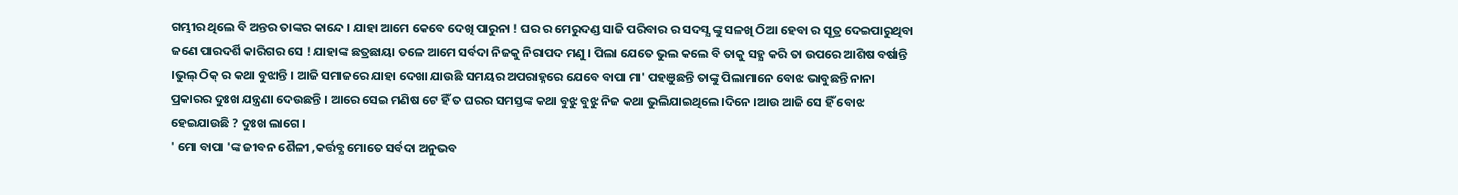ଗମ୍ଭୀର ଥିଲେ ବି ଅନ୍ତର ତାଙ୍କର କାନ୍ଦେ । ଯାହା ଆମେ କେବେ ଦେଖି ପାରୁନା ! ଘର ର ମେରୁଦଣ୍ଡ ସାଜି ପରିବାର ର ସଦସ୍ଯ ଙ୍କୁ ସଳଖି ଠିଆ ହେବା ର ସୂତ୍ର ଦେଇପାରୁଥିବା ଜଣେ ପାରଦର୍ଶି କାରିଗର ସେ ! ଯାହାଙ୍କ ଛତ୍ରଛାୟା ତଳେ ଆମେ ସର୍ବଦା ନିଜକୁ ନିରାପଦ ମଣୁ । ପିଲା ଯେତେ ଭୁଲ କଲେ ବି ତାକୁ ସହ୍ଯ କରି ତା ଉପରେ ଆଶିଷ ବର୍ଷାନ୍ତି ।ଭୁଲ୍ ଠିକ୍ ର କଥା ବୁଝାନ୍ତି । ଆଜି ସମାଜରେ ଯାହା ଦେଖା ଯାଉଛି ସମୟର ଅପରାହ୍ନରେ ଯେବେ ବାପା ମା' ପହଞୁଛନ୍ତି ତାଙ୍କୁ ପିଲାମାନେ ବୋଝ ଭାବୁଛନ୍ତି ନାନା ପ୍ରକାରର ଦୁଃଖ ଯନ୍ତ୍ରଣା ଦେଉଛନ୍ତି । ଆରେ ସେଇ ମଣିଷ ଟେ ହିଁ ତ ଘରର ସମସ୍ତଙ୍କ କଥା ବୁଝୁ ବୁଝୁ ନିଜ କଥା ଭୁଲିଯାଇଥିଲେ।ଦିନେ ।ଆଉ ଆଜି ସେ ହିଁ ବୋଝ ହେଇଯାଉଛି ? ଦୁଃଖ ଲାଗେ ।
' ମୋ ବାପା 'ଙ୍କ ଜୀବନ ଶୈଳୀ ,କର୍ତ୍ତବ୍ଯ ମୋତେ ସର୍ବଦା ଅନୁଭବ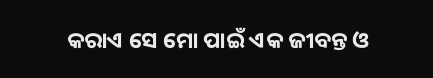କରାଏ ସେ ମୋ ପାଇଁ ଏକ ଜୀବନ୍ତ ଓ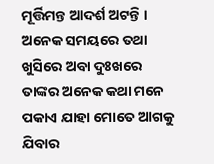ମୂର୍ତ୍ତିମନ୍ତ ଆଦର୍ଶ ଅଟନ୍ତି । ଅନେକ ସମୟରେ ତଥା ଖୁସିରେ ଅବା ଦୁଃଖରେ ତାଙ୍କର ଅନେକ କଥା ମନେ ପକାଏ ଯାହା ମୋତେ ଆଗକୁ ଯିବାର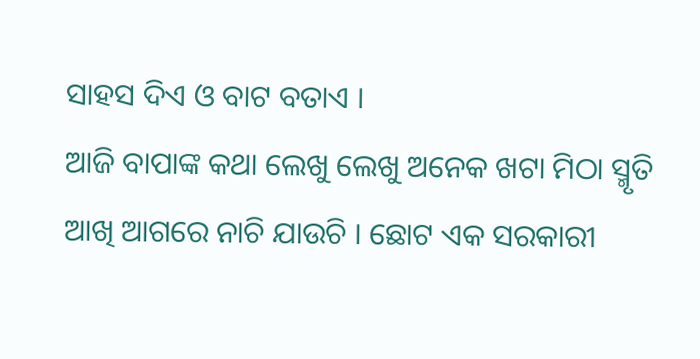ସାହସ ଦିଏ ଓ ବାଟ ବତାଏ ।
ଆଜି ବାପାଙ୍କ କଥା ଲେଖୁ ଲେଖୁ ଅନେକ ଖଟା ମିଠା ସ୍ମୃତି ଆଖି ଆଗରେ ନାଚି ଯାଉଚି । ଛୋଟ ଏକ ସରକାରୀ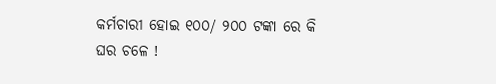କର୍ମଚାରୀ ହୋଇ ୧୦୦/ ୨୦୦ ଟଙ୍କା ରେ କି ଘର ଚଳେ !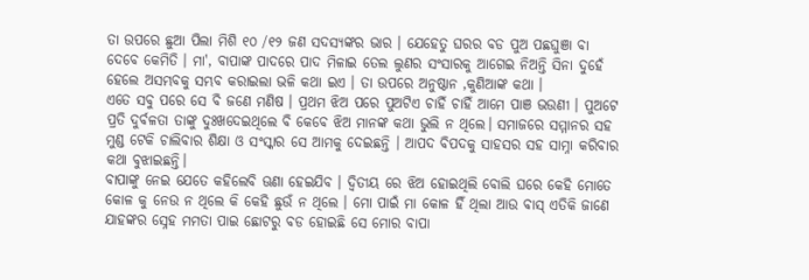ତା ଉପରେ ଛୁଆ ପିଲା ମିଶି ୧୦ /୧୨ ଜଣ ସଦସ୍ଯଙ୍କର ଭାର । ଯେହେତୁ ଘରର ବଡ ପୁଅ ପଛଘୁଞା ବା ଦେବେ କେମିତି । ମା', ବାପାଙ୍କ ପାଦରେ ପାଦ ମିଳାଇ ତେଲ ଲୁଣର ସଂସାରକୁ ଆଗେଇ ନିଅନ୍ତି ସିନା ଦୁହେଁ ହେଲେ ଅସମ୍ଭବକୁ ସମ୍ଭବ କରାଇଲା ଭଳି କଥା ଇଏ । ତା ଉପରେ ଅନୁଷ୍ଠାନ ,କୁଣିଆଙ୍କ କଥା ।
ଏତେ ସବୁ ପରେ ସେ ବି ଜଣେ ମଣିଷ । ପ୍ରଥମ ଝିଅ ପରେ ପୁଅଟିଏ ଚାହିଁ ଚାହିଁ ଆମେ ପାଞ ଭଉଣୀ । ପୁଅଟେ ପ୍ରତି ଦୁର୍ବଳତା ତାଙ୍କୁ ଦୁଃଖଦେଇଥିଲେ ବି କେବେ ଝିଅ ମାନଙ୍କ କଥା ଭୁଲି ନ ଥିଲେ। ସମାଜରେ ସମ୍ମାନର ସହ ମୁଣ୍ଡ ଟେକି ଚାଲିବାର ଶିକ୍ଷା ଓ ସଂସ୍କାର ସେ ଆମକୁ ଦେଇଛନ୍ତି । ଆପଦ ବିପଦକୁ ସାହସର ସହ ସାମ୍ନା କରିବାର କଥା ବୁଝାଇଛନ୍ତି।
ବାପାଙ୍କୁ ନେଇ ଯେତେ କହିଲେବି ଊଣା ହେଇଯିବ । ଦ୍ବିତୀୟ ରେ ଝିଅ ହୋଇଥିଲି ବୋଲି ଘରେ କେହି ମୋତେ କୋଳ କୁ ନେଉ ନ ଥିଲେ କି କେହି ଛୁଉଁ ନ ଥିଲେ । ମୋ ପାଇଁ ମା କୋଳ ହିଁ ଥିଲା ଆଉ ବାସ୍ ଏତିକି ଜାଣେ ଯାହଙ୍କର ସ୍ନେହ ମମତା ପାଇ ଛୋଟରୁ ବଡ ହୋଇଛି ସେ ମୋର ବାପା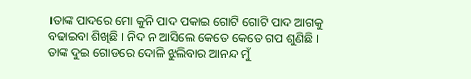।ତାଙ୍କ ପାଦରେ ମୋ କୁନି ପାଦ ପକାଇ ଗୋଟି ଗୋଟି ପାଦ ଆଗକୁ ବଢାଇବା ଶିଖିଛି । ନିଦ ନ ଆସିଲେ କେତେ କେତେ ଗପ ଶୁଣିଛି । ତାଙ୍କ ଦୁଇ ଗୋଡରେ ଦୋଳି ଝୁଲିବାର ଆନନ୍ଦ ମୁଁ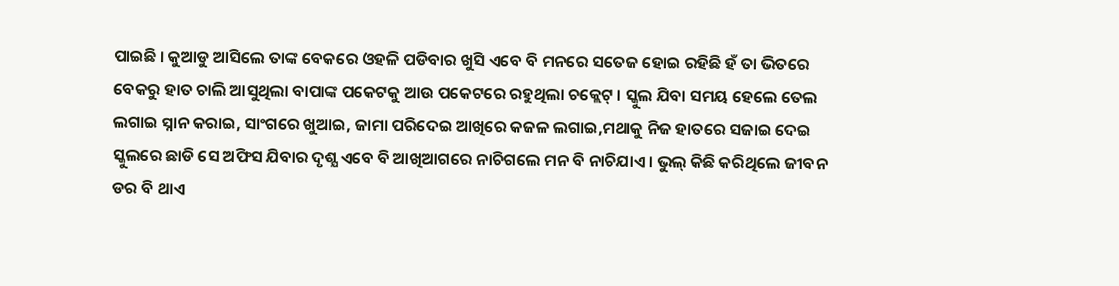ପାଇଛି । କୁଆଡୁ ଆସିଲେ ତାଙ୍କ ବେକରେ ଓହଳି ପଡିବାର ଖୁସି ଏବେ ବି ମନରେ ସତେଜ ହୋଇ ରହିଛି ହଁ ତା ଭିତରେ ବେକରୁ ହାତ ଚାଲି ଆସୁଥିଲା ବାପାଙ୍କ ପକେଟକୁ ଆଉ ପକେଟରେ ରହୁଥିଲା ଚକ୍ଲେଟ୍ । ସ୍କୁଲ ଯିବା ସମୟ ହେଲେ ତେଲ ଲଗାଇ ସ୍ନାନ କରାଇ, ସାଂଗରେ ଖୁଆଇ, ଜାମା ପରିଦେଇ ଆଖିରେ କଜଳ ଲଗାଇ,ମଥାକୁ ନିଜ ହାତରେ ସଜାଇ ଦେଇ ସ୍କୁଲରେ ଛାଡି ସେ ଅଫିସ ଯିବାର ଦୃଶ୍ଯ ଏବେ ବି ଆଖିଆଗରେ ନାଚିଗଲେ ମନ ବି ନାଚିଯାଏ । ଭୁଲ୍ କିଛି କରିଥିଲେ ଜୀବନ ଡର ବି ଥାଏ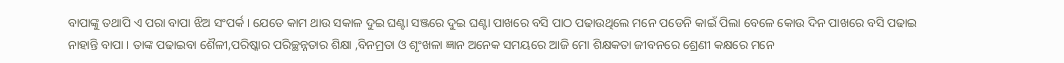ବାପାଙ୍କୁ ତଥାପି ଏ ପରା ବାପା ଝିଅ ସଂପର୍କ । ଯେତେ କାମ ଥାଉ ସକାଳ ଦୁଇ ଘଣ୍ଟା ସଞ୍ଜରେ ଦୁଇ ଘଣ୍ଟା ପାଖରେ ବସି ପାଠ ପଢାଉଥିଲେ ମନେ ପଡେନି କାଇଁ ପିଲା ବେଳେ କୋଉ ଦିନ ପାଖରେ ବସି ପଢାଇ ନାହାନ୍ତି ବାପା । ତାଙ୍କ ପଢାଇବା ଶୈଳୀ,ପରିଷ୍କାର ପରିଚ୍ଛନ୍ନତାର ଶିକ୍ଷା ,ବିନମ୍ରତା ଓ ଶୃଂଖଳା ଜ୍ଞାନ ଅନେକ ସମୟରେ ଆଜି ମୋ ଶିକ୍ଷକତା ଜୀବନରେ ଶ୍ରେଣୀ କକ୍ଷରେ ମନେ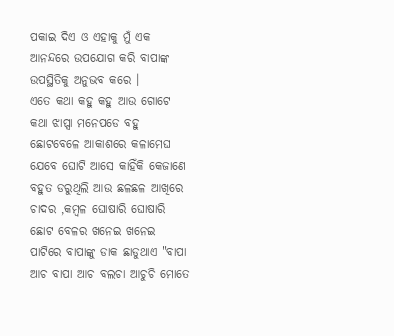ପକାଇ ଦିଏ ଓ ଏହାକୁ ମୁଁ ଏକ ଆନନ୍ଦରେ ଉପଯୋଗ କରି ବାପାଙ୍କ ଉପସ୍ଥିତିକୁ ଅନୁଭବ କରେ ।
ଏତେ କଥା କହୁ କହୁ ଆଉ ଗୋଟେ କଥା ଝାପ୍ସା ମନେପଡେ ବହୁ ଛୋଟବେଳେ ଆକାଶରେ କଳାମେଘ ଯେବେ ଘୋଟି ଆସେ କାହିଁକି କେଜାଣେ ବହୁତ ଡରୁଥିଲି ଆଉ ଛଳଛଳ ଆଖିରେ ଚାଦର ,କମ୍ୱଳ ଘୋଷାରି ଘୋଷାରି ଛୋଟ ବେଳର ଖନେଇ ଖନେଇ ପାଟିରେ ବାପାଙ୍କୁ ଡାକ ଛାଡୁଥାଏ "ବାପା ଆଚ ବାପା ଆଚ ବଲଚା ଆଚୁଚି ମୋତେ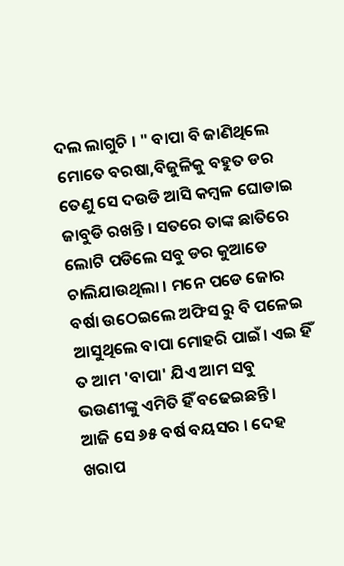ଦଲ ଲାଗୁଚି । " ବାପା ବି ଜାଣିଥିଲେ ମୋତେ ବରଷା,ବିଜୁଳିକୁ ବହୁତ ଡର ତେଣୁ ସେ ଦଉଡି ଆସି କମ୍ୱଳ ଘୋଡାଇ ଜାବୁଡି ରଖନ୍ତି । ସତରେ ତାଙ୍କ ଛାତିରେ ଲୋଟି ପଡିଲେ ସବୁ ଡର କୁଆଡେ ଚାଲିଯାଉଥିଲା । ମନେ ପଡେ ଜୋର ବର୍ଷା ଉଠେଇଲେ ଅଫିସ ରୁ ବି ପଳେଇ ଆସୁଥିଲେ ବାପା ମୋହରି ପାଇଁ। ଏଇ ହିଁ ତ ଆମ 'ବାପା' ଯିଏ ଆମ ସବୁ ଭଉଣୀଙ୍କୁ ଏମିତି ହିଁ ବଢେଇଛନ୍ତି ।
ଆଜି ସେ ୬୫ ବର୍ଷ ବୟସର । ଦେହ ଖରାପ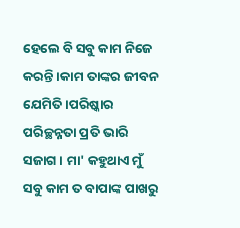ହେଲେ ବି ସବୁ କାମ ନିଜେ କରନ୍ତି ।କାମ ତାଙ୍କର ଜୀବନ ଯେମିତି ।ପରିଷ୍କାର ପରିଚ୍ଛନ୍ନତା ପ୍ରତି ଭାରି ସଜାଗ । ମା' କହୁଥାଏ ମୁଁ ସବୁ କାମ ତ ବାପାଙ୍କ ପାଖରୁ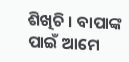ଶିଖିଚି । ବାପାଙ୍କ ପାଇଁ ଆମେ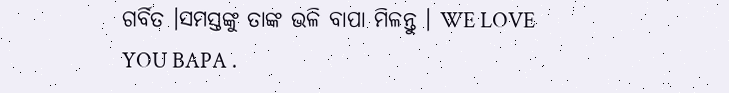ଗର୍ବିତ ।ସମସ୍ତଙ୍କୁ ତାଙ୍କ ଭଳି ବାପା ମିଳନ୍ତୁ । WE LOVE YOU BAPA .